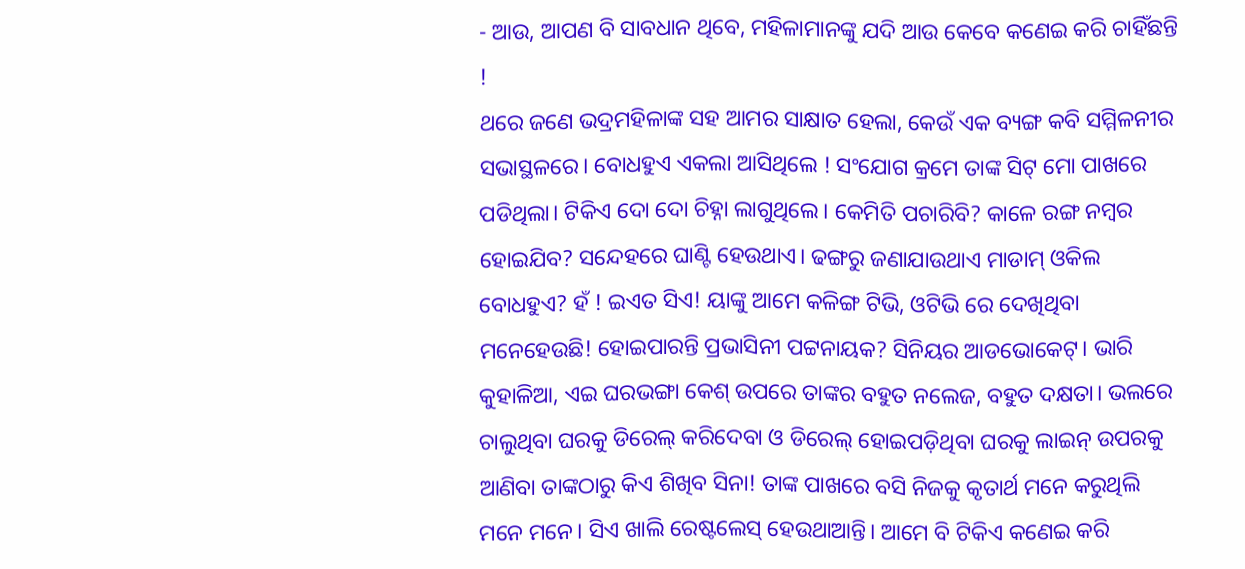- ଆଉ, ଆପଣ ବି ସାବଧାନ ଥିବେ, ମହିଳାମାନଙ୍କୁ ଯଦି ଆଉ କେବେ କଣେଇ କରି ଚାହିଁଛନ୍ତି !
ଥରେ ଜଣେ ଭଦ୍ରମହିଳାଙ୍କ ସହ ଆମର ସାକ୍ଷାତ ହେଲା, କେଉଁ ଏକ ବ୍ୟଙ୍ଗ କବି ସମ୍ମିଳନୀର ସଭାସ୍ଥଳରେ। ବୋଧହୁଏ ଏକଲା ଆସିଥିଲେ ! ସଂଯୋଗ କ୍ରମେ ତାଙ୍କ ସିଟ୍ ମୋ ପାଖରେ ପଡିଥିଲା। ଟିକିଏ ଦୋ ଦୋ ଚିହ୍ନା ଲାଗୁଥିଲେ। କେମିତି ପଚାରିବି? କାଳେ ରଙ୍ଗ ନମ୍ବର ହୋଇଯିବ? ସନ୍ଦେହରେ ଘାଣ୍ଟି ହେଉଥାଏ। ଢଙ୍ଗରୁ ଜଣାଯାଉଥାଏ ମାଡାମ୍ ଓକିଲ ବୋଧହୁଏ? ହଁ ! ଇଏତ ସିଏ! ୟାଙ୍କୁ ଆମେ କଳିଙ୍ଗ ଟିଭି, ଓଟିଭି ରେ ଦେଖିଥିବା ମନେହେଉଛି! ହୋଇପାରନ୍ତି ପ୍ରଭାସିନୀ ପଟ୍ଟନାୟକ? ସିନିୟର ଆଡଭୋକେଟ୍। ଭାରି କୁହାଳିଆ, ଏଇ ଘରଭଙ୍ଗା କେଶ୍ ଉପରେ ତାଙ୍କର ବହୁତ ନଲେଜ, ବହୁତ ଦକ୍ଷତା। ଭଲରେ ଚାଲୁଥିବା ଘରକୁ ଡିରେଲ୍ କରିଦେବା ଓ ଡିରେଲ୍ ହୋଇପଡ଼ିଥିବା ଘରକୁ ଲାଇନ୍ ଉପରକୁ ଆଣିବା ତାଙ୍କଠାରୁ କିଏ ଶିଖିବ ସିନା! ତାଙ୍କ ପାଖରେ ବସି ନିଜକୁ କୃତାର୍ଥ ମନେ କରୁଥିଲି ମନେ ମନେ। ସିଏ ଖାଲି ରେଷ୍ଟଲେସ୍ ହେଉଥାଆନ୍ତି। ଆମେ ବି ଟିକିଏ କଣେଇ କରି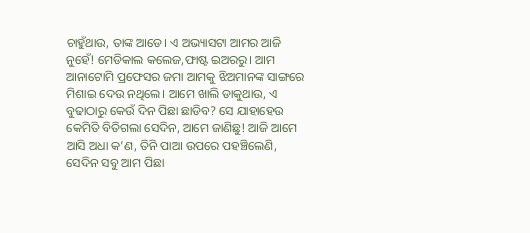ଚାହୁଁଥାଉ, ତାଙ୍କ ଆଡେ। ଏ ଅଭ୍ୟାସଟା ଆମର ଆଜି ନୁହେଁ! ମେଡିକାଲ କଲେଜ,ଫାଷ୍ଟ ଇଅରରୁ। ଆମ ଆନାଟୋମି ପ୍ରଫେସର ଜମା ଆମକୁ ଝିଅମାନଙ୍କ ସାଙ୍ଗରେ ମିଶାଇ ଦେଉ ନଥିଲେ। ଆମେ ଖାଲି ଡାକୁଥାଉ, ଏ ବୁଢାଠାରୁ କେଉଁ ଦିନ ପିଛା ଛାଡିବ? ସେ ଯାହାହେଉ କେମିତି ବିତିଗଲା ସେଦିନ, ଆମେ ଜାଣିଛୁ! ଆଜି ଆମେ ଆସି ଅଧା କ’ଣ, ତିନି ପାଆ ଉପରେ ପହଞ୍ଚିଲେଣି, ସେଦିନ ସବୁ ଆମ ପିଛା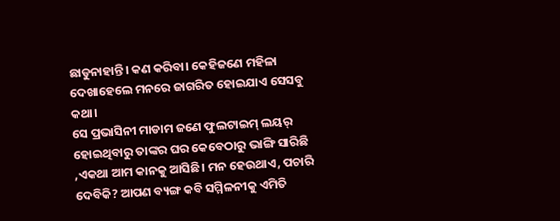ଛାଡୁନାହାନ୍ତି। କଣ କରିବା। କେହିଜଣେ ମହିଳା ଦେଖାହେଲେ ମନରେ ଜାଗରିତ ହୋଇଯାଏ ସେସବୁ କଥା।
ସେ ପ୍ରଭାସିନୀ ମାଡାମ ଜଣେ ଫୁଲଟାଇମ୍ ଲୟର୍ ହୋଇଥିବାରୁ ତାଙ୍କର ଘର କେବେଠାରୁ ଭାଙ୍ଗି ସାରିଛି ,ଏକଥା ଆମ କାନକୁ ଆସିଛି। ମନ ହେଉଥାଏ, ପଚାରି ଦେବିକି? ଆପଣ ବ୍ୟଙ୍ଗ କବି ସମ୍ମିଳନୀକୁ ଏମିତି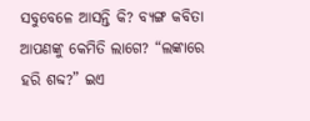ସବୁବେଳେ ଆସନ୍ତି କି? ବ୍ୟଙ୍ଗ କବିତା ଆପଣଙ୍କୁ କେମିତି ଲାଗେ? “ଲଙ୍କାରେ ହରି ଶବ୍ଦ?” ଇଏ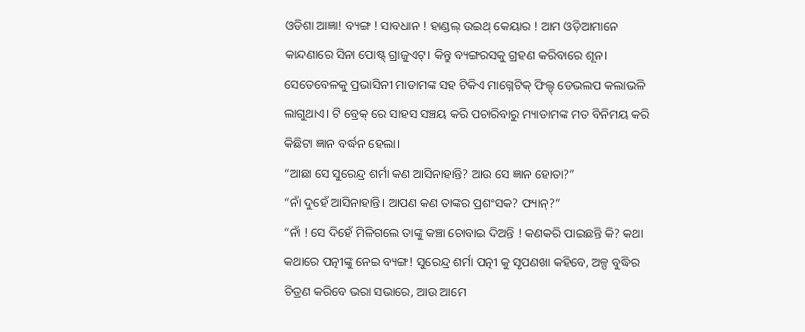ଓଡିଶା ଆଜ୍ଞା! ବ୍ୟଙ୍ଗ ! ସାବଧାନ ! ହାଣ୍ଡଲ୍ ଉଇଥ୍ କେୟାର ! ଆମ ଓଡ଼ିଆମାନେ କାନ୍ଦଣାରେ ସିନା ପୋଷ୍ଟ୍ ଗ୍ରାଜୁଏଟ୍। କିନ୍ତୁ ବ୍ୟଙ୍ଗରସକୁ ଗ୍ରହଣ କରିବାରେ ଶୂନ। ସେତେବେଳକୁ ପ୍ରଭାସିନୀ ମାଡାମଙ୍କ ସହ ଟିକିଏ ମାଗ୍ନେଟିକ୍ ଫିଲ୍ଡ୍ ଡେଭଲପ କଲାଭଳି ଲାଗୁଥାଏ। ଟି ବ୍ରେକ୍ ରେ ସାହସ ସଞ୍ଚୟ କରି ପଚାରିବାରୁ ମ୍ୟାଡାମଙ୍କ ମତ ବିନିମୟ କରି କିଛିଟା ଜ୍ଞାନ ବର୍ଦ୍ଧନ ହେଲା।
“ଆଛା ସେ ସୁରେନ୍ଦ୍ର ଶର୍ମା କଣ ଆସିନାହାନ୍ତି? ଆଉ ସେ ଜ୍ଞାନ ହୋତା?”
“ନାଁ ଦୁହେଁ ଆସିନାହାନ୍ତି। ଆପଣ କଣ ତାଙ୍କର ପ୍ରଶଂସକ? ଫ୍ୟାନ୍?”
“ନାଁ ! ସେ ଦିହେଁ ମିଳିଗଲେ ତାଙ୍କୁ କଞ୍ଚା ଚୋବାଇ ଦିଅନ୍ତି ! କଣକରି ପାଇଛନ୍ତି କି? କଥା କଥାରେ ପତ୍ନୀଙ୍କୁ ନେଇ ବ୍ୟଙ୍ଗ! ସୁରେନ୍ଦ୍ର ଶର୍ମା ପତ୍ନୀ କୁ ସୃପଣଖା କହିବେ, ଅଳ୍ପ ବୁଦ୍ଧିର ଚିତ୍ରଣ କରିବେ ଭରା ସଭାରେ, ଆଉ ଆମେ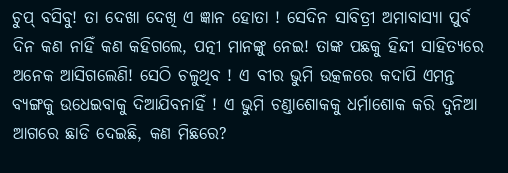ଚୁପ୍ ବସିବୁ! ତା ଦେଖା ଦେଖି ଏ ଜ୍ଞାନ ହୋତା ! ସେଦିନ ସାବିତ୍ରୀ ଅମାବାସ୍ୟା ପୁର୍ବ ଦିନ କଣ ନାହିଁ କଣ କହିଗଲେ, ପତ୍ନୀ ମାନଙ୍କୁ ନେଇ! ତାଙ୍କ ପଛକୁ ହିନ୍ଦୀ ସାହିତ୍ୟରେ ଅନେକ ଆସିଗଲେଣି! ସେଠି ଚଳୁଥିବ ! ଏ ବୀର ଭୁମି ଉତ୍କଳରେ କଦାପି ଏମନ୍ତ ବ୍ୟଙ୍ଗକୁ ଉଧେଇବାକୁ ଦିଆଯିବନାହିଁ ! ଏ ଭୁମି ଚଣ୍ଡାଶୋକକୁ ଧର୍ମାଶୋକ କରି ଦୁନିଆ ଆଗରେ ଛାଡି ଦେଇଛି, କଣ ମିଛରେ?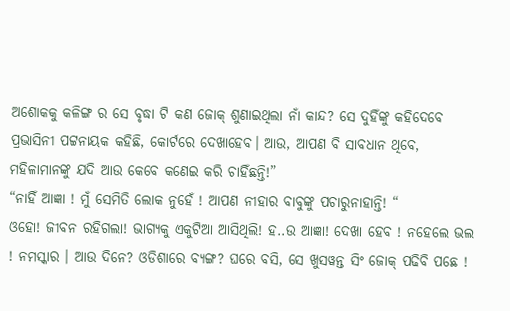ଅଶୋକକୁ କଳିଙ୍ଗ ର ସେ ବୃଦ୍ଧା ଟି କଣ ଜୋକ୍ ଶୁଣାଇଥିଲା ନାଁ କାନ୍ଦ? ସେ ଦୁହିଁଙ୍କୁ କହିଦେବେ ପ୍ରଭାସିନୀ ପଟ୍ଟନାୟକ କହିଛି, କୋର୍ଟରେ ଦେଖାହେବ। ଆଉ, ଆପଣ ବି ସାବଧାନ ଥିବେ, ମହିଳାମାନଙ୍କୁ ଯଦି ଆଉ କେବେ କଣେଇ କରି ଚାହିଁଛନ୍ତି!”
“ନାହିଁ ଆଜ୍ଞା ! ମୁଁ ସେମିତି ଲୋକ ନୁହେଁ ! ଆପଣ ନୀହାର ବାବୁଙ୍କୁ ପଚାରୁନାହାନ୍ତି! “
ଓହୋ! ଜୀବନ ରହିଗଲା! ଭାଗ୍ୟକୁ ଏକୁଟିଆ ଆସିଥିଲି! ହ..ଉ ଆଜ୍ଞା! ଦେଖା ହେବ ! ନହେଲେ ଭଲ ! ନମସ୍କାର । ଆଉ ଦିନେ? ଓଡିଶାରେ ବ୍ୟଙ୍ଗ? ଘରେ ବସି, ସେ ଖୁସୱନ୍ତ ସିଂ ଜୋକ୍ ପଢିବି ପଛେ !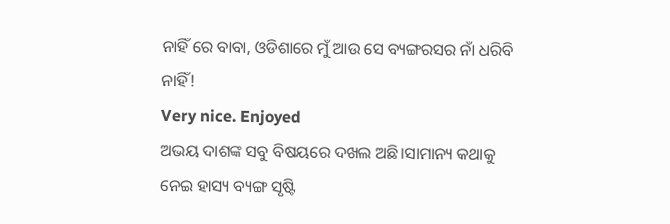ନାହିଁ ରେ ବାବା, ଓଡିଶାରେ ମୁଁ ଆଉ ସେ ବ୍ୟଙ୍ଗରସର ନାଁ ଧରିବି ନାହିଁ!
Very nice. Enjoyed
ଅଭୟ ଦାଶଙ୍କ ସବୁ ବିଷୟରେ ଦଖଲ ଅଛି।ସାମାନ୍ୟ କଥାକୁ ନେଇ ହାସ୍ୟ ବ୍ୟଙ୍ଗ ସୃଷ୍ଟି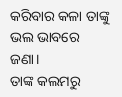କରିବାର କଳା ତାଙ୍କୁ ଭଲ ଭାବରେ ଜଣା।
ତାଙ୍କ କଲମରୁ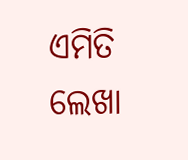ଏମିତି ଲେଖା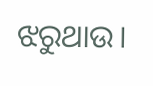ଝରୁଥାଉ।